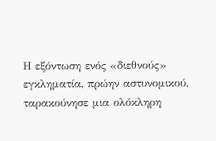Η εξόντωση ενός «διεθνούς» εγκληματία, πρώην αστυνομικού, ταρακούνησε μια ολόκληρη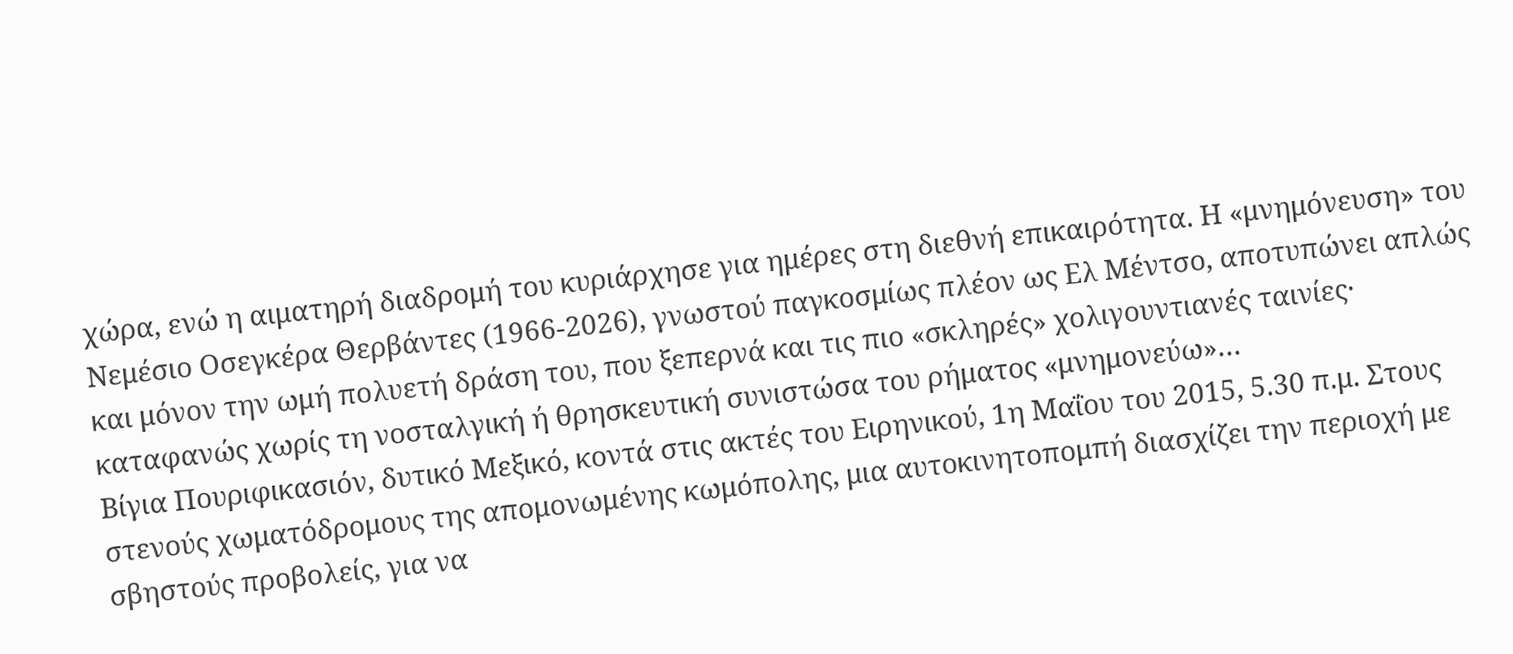χώρα, ενώ η αιματηρή διαδρομή του κυριάρχησε για ημέρες στη διεθνή επικαιρότητα. Η «μνημόνευση» του Νεμέσιο Οσεγκέρα Θερβάντες (1966-2026), γνωστού παγκοσμίως πλέον ως Ελ Μέντσο, αποτυπώνει απλώς και μόνον την ωμή πολυετή δράση του, που ξεπερνά και τις πιο «σκληρές» χολιγουντιανές ταινίες· καταφανώς χωρίς τη νοσταλγική ή θρησκευτική συνιστώσα του ρήματος «μνημονεύω»…
Βίγια Πουριφικασιόν, δυτικό Μεξικό, κοντά στις ακτές του Ειρηνικού, 1η Μαΐου του 2015, 5.30 π.μ. Στους στενούς χωματόδρομους της απομονωμένης κωμόπολης, μια αυτοκινητοπομπή διασχίζει την περιοχή με σβηστούς προβολείς, για να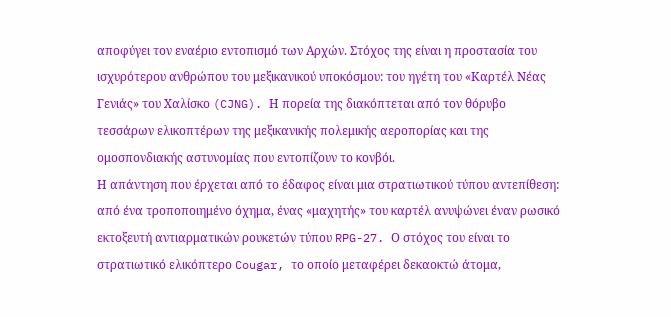αποφύγει τον εναέριο εντοπισμό των Αρχών. Στόχος της είναι η προστασία του ισχυρότερου ανθρώπου του μεξικανικού υποκόσμου: του ηγέτη του «Καρτέλ Νέας Γενιάς» του Χαλίσκο (CJNG). Η πορεία της διακόπτεται από τον θόρυβο τεσσάρων ελικοπτέρων της μεξικανικής πολεμικής αεροπορίας και της ομοσπονδιακής αστυνομίας που εντοπίζουν το κονβόι.
Η απάντηση που έρχεται από το έδαφος είναι μια στρατιωτικού τύπου αντεπίθεση: από ένα τροποποιημένο όχημα, ένας «μαχητής» του καρτέλ ανυψώνει έναν ρωσικό εκτοξευτή αντιαρματικών ρουκετών τύπου RPG-27. Ο στόχος του είναι το στρατιωτικό ελικόπτερο Cougar, το οποίο μεταφέρει δεκαοκτώ άτομα,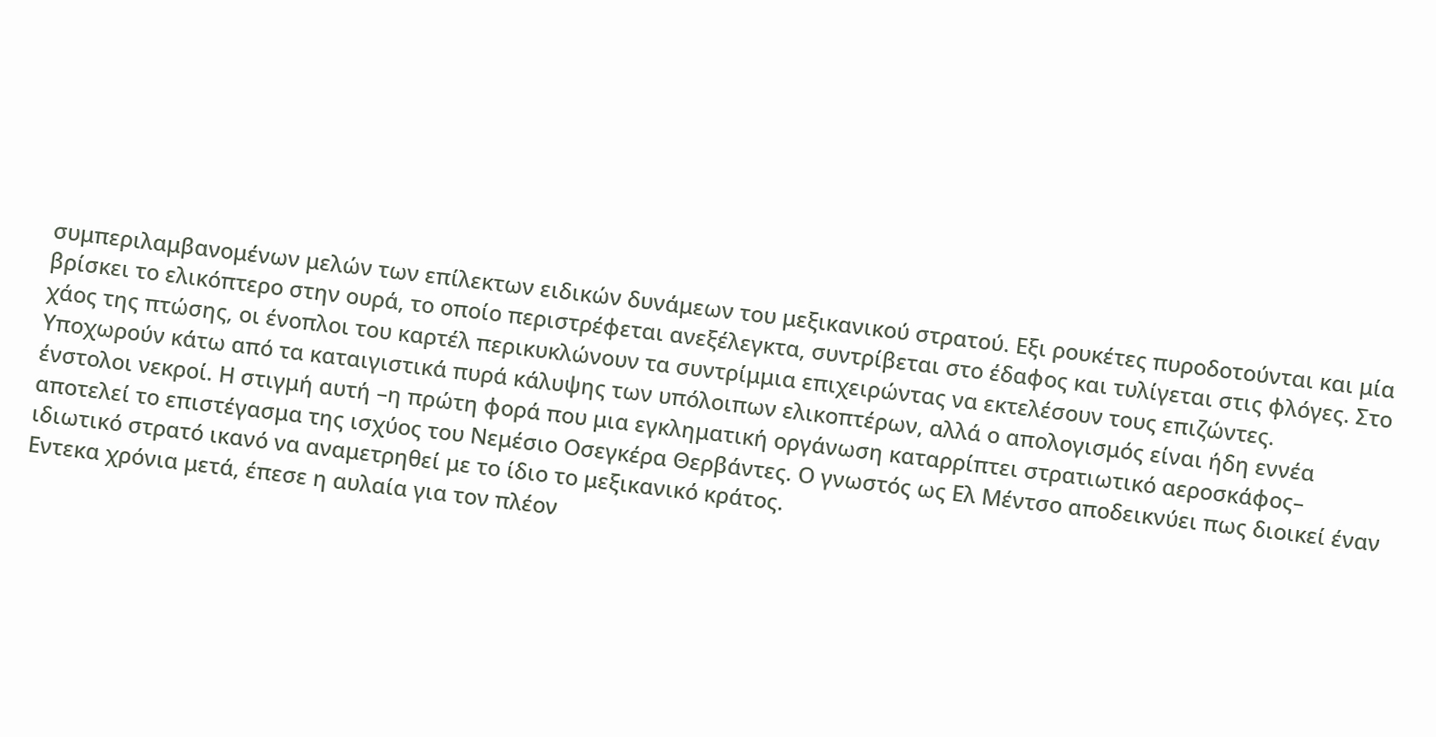συμπεριλαμβανομένων μελών των επίλεκτων ειδικών δυνάμεων του μεξικανικού στρατού. Εξι ρουκέτες πυροδοτούνται και μία βρίσκει το ελικόπτερο στην ουρά, το οποίο περιστρέφεται ανεξέλεγκτα, συντρίβεται στο έδαφος και τυλίγεται στις φλόγες. Στο χάος της πτώσης, οι ένοπλοι του καρτέλ περικυκλώνουν τα συντρίμμια επιχειρώντας να εκτελέσουν τους επιζώντες. Υποχωρούν κάτω από τα καταιγιστικά πυρά κάλυψης των υπόλοιπων ελικοπτέρων, αλλά ο απολογισμός είναι ήδη εννέα ένστολοι νεκροί. Η στιγμή αυτή –η πρώτη φορά που μια εγκληματική οργάνωση καταρρίπτει στρατιωτικό αεροσκάφος– αποτελεί το επιστέγασμα της ισχύος του Νεμέσιο Οσεγκέρα Θερβάντες. Ο γνωστός ως Ελ Μέντσο αποδεικνύει πως διοικεί έναν ιδιωτικό στρατό ικανό να αναμετρηθεί με το ίδιο το μεξικανικό κράτος.
Εντεκα χρόνια μετά, έπεσε η αυλαία για τον πλέον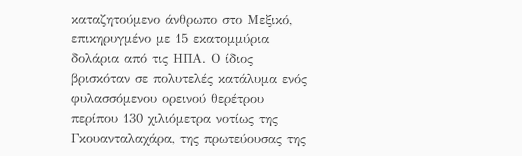καταζητούμενο άνθρωπο στο Μεξικό, επικηρυγμένο με 15 εκατομμύρια δολάρια από τις ΗΠΑ. Ο ίδιος βρισκόταν σε πολυτελές κατάλυμα ενός φυλασσόμενου ορεινού θερέτρου περίπου 130 χιλιόμετρα νοτίως της Γκουανταλαχάρα, της πρωτεύουσας της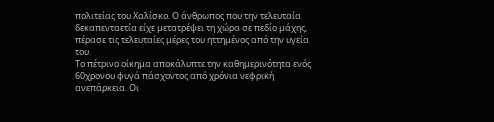πολιτείας του Χαλίσκο. Ο άνθρωπος που την τελευταία δεκαπενταετία είχε μετατρέψει τη χώρα σε πεδίο μάχης, πέρασε τις τελευταίες μέρες του ηττημένος από την υγεία του.
Το πέτρινο οίκημα αποκάλυπτε την καθημερινότητα ενός 60χρονου φυγά πάσχοντος από χρόνια νεφρική ανεπάρκεια. Οι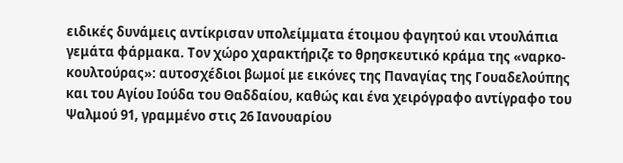ειδικές δυνάμεις αντίκρισαν υπολείμματα έτοιμου φαγητού και ντουλάπια γεμάτα φάρμακα. Τον χώρο χαρακτήριζε το θρησκευτικό κράμα της «ναρκο-κουλτούρας»: αυτοσχέδιοι βωμοί με εικόνες της Παναγίας της Γουαδελούπης και του Αγίου Ιούδα του Θαδδαίου, καθώς και ένα χειρόγραφο αντίγραφο του Ψαλμού 91, γραμμένο στις 26 Ιανουαρίου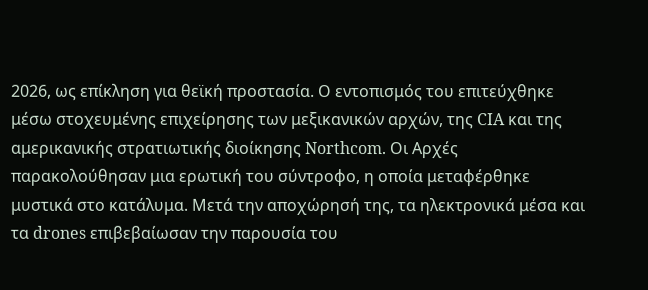2026, ως επίκληση για θεϊκή προστασία. Ο εντοπισμός του επιτεύχθηκε μέσω στοχευμένης επιχείρησης των μεξικανικών αρχών, της CIA και της αμερικανικής στρατιωτικής διοίκησης Northcom. Οι Αρχές παρακολούθησαν μια ερωτική του σύντροφο, η οποία μεταφέρθηκε μυστικά στο κατάλυμα. Μετά την αποχώρησή της, τα ηλεκτρονικά μέσα και τα drones επιβεβαίωσαν την παρουσία του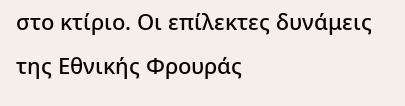στο κτίριο. Οι επίλεκτες δυνάμεις της Εθνικής Φρουράς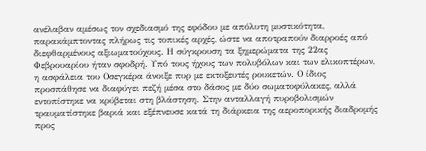ανέλαβαν αμέσως τον σχεδιασμό της εφόδου με απόλυτη μυστικότητα, παρακάμπτοντας πλήρως τις τοπικές αρχές, ώστε να αποτραπούν διαρροές από διεφθαρμένους αξιωματούχους. Η σύγκρουση τα ξημερώματα της 22ας Φεβρουαρίου ήταν σφοδρή. Υπό τους ήχους των πολυβόλων και των ελικοπτέρων, η ασφάλεια του Οσεγκέρα άνοιξε πυρ με εκτοξευτές ρουκετών. Ο ίδιος προσπάθησε να διαφύγει πεζή μέσα στο δάσος με δύο σωματοφύλακες, αλλά εντοπίστηκε να κρύβεται στη βλάστηση. Στην ανταλλαγή πυροβολισμών τραυματίστηκε βαριά και εξέπνευσε κατά τη διάρκεια της αεροπορικής διαδρομής προς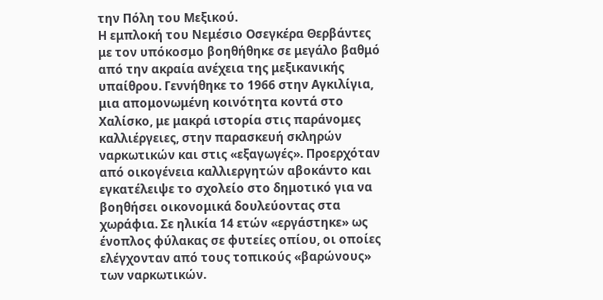την Πόλη του Μεξικού.
Η εμπλοκή του Νεμέσιο Οσεγκέρα Θερβάντες με τον υπόκοσμο βοηθήθηκε σε μεγάλο βαθμό από την ακραία ανέχεια της μεξικανικής υπαίθρου. Γεννήθηκε το 1966 στην Αγκιλίγια, μια απομονωμένη κοινότητα κοντά στο Χαλίσκο, με μακρά ιστορία στις παράνομες καλλιέργειες, στην παρασκευή σκληρών ναρκωτικών και στις «εξαγωγές». Προερχόταν από οικογένεια καλλιεργητών αβοκάντο και εγκατέλειψε το σχολείο στο δημοτικό για να βοηθήσει οικονομικά δουλεύοντας στα χωράφια. Σε ηλικία 14 ετών «εργάστηκε» ως ένοπλος φύλακας σε φυτείες οπίου, οι οποίες ελέγχονταν από τους τοπικούς «βαρώνους» των ναρκωτικών.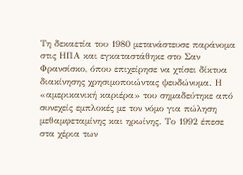Τη δεκαετία του 1980 μετανάστευσε παράνομα στις ΗΠΑ και εγκαταστάθηκε στο Σαν Φρανσίσκο, όπου επιχείρησε να χτίσει δίκτυα διακίνησης χρησιμοποιώντας ψευδώνυμα. Η «αμερικανική καριέρα» του σημαδεύτηκε από συνεχείς εμπλοκές με τον νόμο για πώληση μεθαμφεταμίνης και ηρωίνης. Το 1992 έπεσε στα χέρια των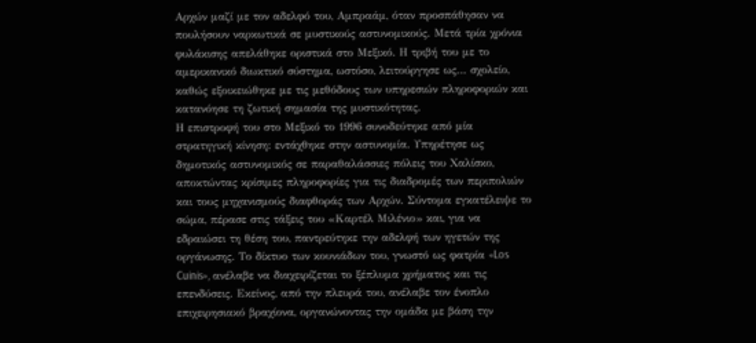Αρχών μαζί με τον αδελφό του, Αμπραάμ, όταν προσπάθησαν να πουλήσουν ναρκωτικά σε μυστικούς αστυνομικούς. Μετά τρία χρόνια φυλάκισης απελάθηκε οριστικά στο Μεξικό. Η τριβή του με το αμερικανικό διωκτικό σύστημα, ωστόσο, λειτούργησε ως… σχολείο, καθώς εξοικειώθηκε με τις μεθόδους των υπηρεσιών πληροφοριών και κατανόησε τη ζωτική σημασία της μυστικότητας.
Η επιστροφή του στο Μεξικό το 1996 συνοδεύτηκε από μία στρατηγική κίνηση: εντάχθηκε στην αστυνομία. Υπηρέτησε ως δημοτικός αστυνομικός σε παραθαλάσσιες πόλεις του Χαλίσκο, αποκτώντας κρίσιμες πληροφορίες για τις διαδρομές των περιπολιών και τους μηχανισμούς διαφθοράς των Αρχών. Σύντομα εγκατέλειψε το σώμα, πέρασε στις τάξεις του «Καρτέλ Μιλένιο» και, για να εδραιώσει τη θέση του, παντρεύτηκε την αδελφή των ηγετών της οργάνωσης. Το δίκτυο των κουνιάδων του, γνωστό ως φατρία «Los Cuinis», ανέλαβε να διαχειρίζεται το ξέπλυμα χρήματος και τις επενδύσεις. Εκείνος, από την πλευρά του, ανέλαβε τον ένοπλο επιχειρησιακό βραχίονα, οργανώνοντας την ομάδα με βάση την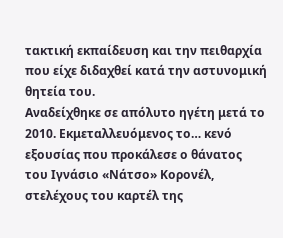τακτική εκπαίδευση και την πειθαρχία που είχε διδαχθεί κατά την αστυνομική θητεία του.
Αναδείχθηκε σε απόλυτο ηγέτη μετά το 2010. Εκμεταλλευόμενος το… κενό εξουσίας που προκάλεσε ο θάνατος του Ιγνάσιο «Νάτσο» Κορονέλ, στελέχους του καρτέλ της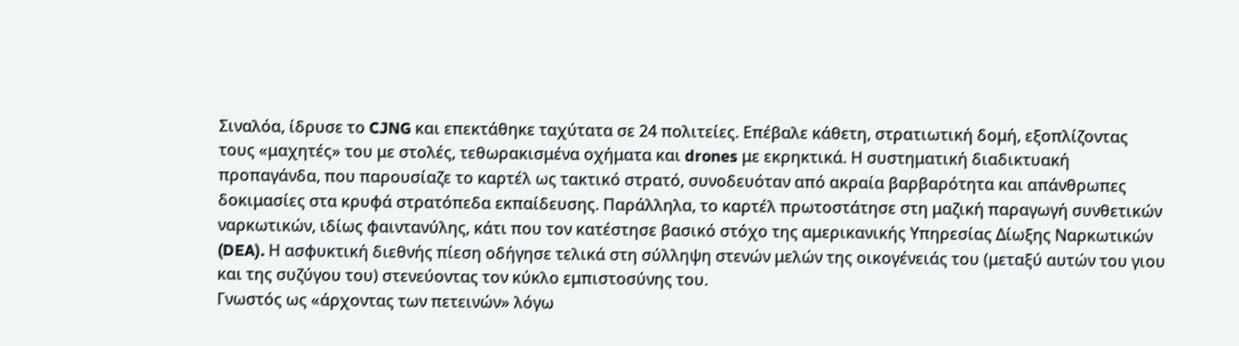Σιναλόα, ίδρυσε το CJNG και επεκτάθηκε ταχύτατα σε 24 πολιτείες. Επέβαλε κάθετη, στρατιωτική δομή, εξοπλίζοντας τους «μαχητές» του με στολές, τεθωρακισμένα οχήματα και drones με εκρηκτικά. Η συστηματική διαδικτυακή προπαγάνδα, που παρουσίαζε το καρτέλ ως τακτικό στρατό, συνοδευόταν από ακραία βαρβαρότητα και απάνθρωπες δοκιμασίες στα κρυφά στρατόπεδα εκπαίδευσης. Παράλληλα, το καρτέλ πρωτοστάτησε στη μαζική παραγωγή συνθετικών ναρκωτικών, ιδίως φαιντανύλης, κάτι που τον κατέστησε βασικό στόχο της αμερικανικής Υπηρεσίας Δίωξης Ναρκωτικών (DEA). Η ασφυκτική διεθνής πίεση οδήγησε τελικά στη σύλληψη στενών μελών της οικογένειάς του (μεταξύ αυτών του γιου και της συζύγου του) στενεύοντας τον κύκλο εμπιστοσύνης του.
Γνωστός ως «άρχοντας των πετεινών» λόγω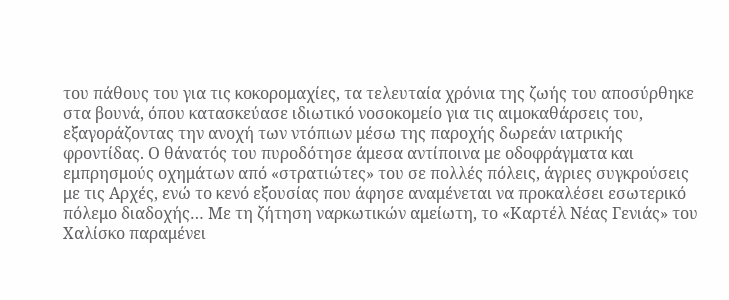του πάθους του για τις κοκορομαχίες, τα τελευταία χρόνια της ζωής του αποσύρθηκε στα βουνά, όπου κατασκεύασε ιδιωτικό νοσοκομείο για τις αιμοκαθάρσεις του, εξαγοράζοντας την ανοχή των ντόπιων μέσω της παροχής δωρεάν ιατρικής φροντίδας. Ο θάνατός του πυροδότησε άμεσα αντίποινα με οδοφράγματα και εμπρησμούς οχημάτων από «στρατιώτες» του σε πολλές πόλεις, άγριες συγκρούσεις με τις Αρχές, ενώ το κενό εξουσίας που άφησε αναμένεται να προκαλέσει εσωτερικό πόλεμο διαδοχής… Με τη ζήτηση ναρκωτικών αμείωτη, το «Καρτέλ Νέας Γενιάς» του Χαλίσκο παραμένει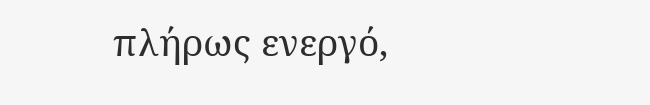πλήρως ενεργό,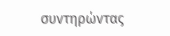συντηρώντας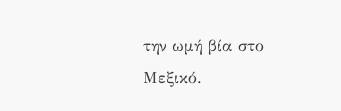την ωμή βία στο Μεξικό.